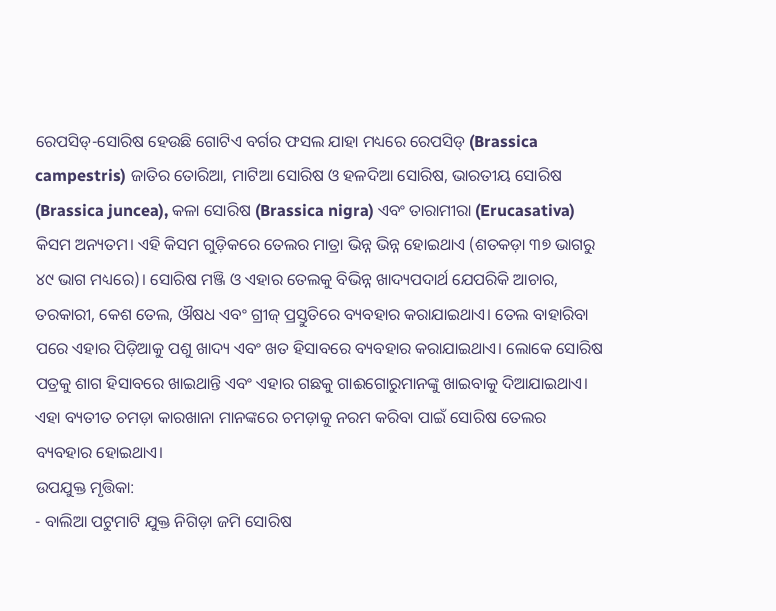ରେପସିଡ୍-ସୋରିଷ ହେଉଛି ଗୋଟିଏ ବର୍ଗର ଫସଲ ଯାହା ମଧ୍ୟରେ ରେପସିଡ୍ (Brassica campestris) ଜାତିର ତୋରିଆ, ମାଟିଆ ସୋରିଷ ଓ ହଳଦିଆ ସୋରିଷ, ଭାରତୀୟ ସୋରିଷ (Brassica juncea), କଳା ସୋରିଷ (Brassica nigra) ଏବଂ ତାରାମୀରା (Erucasativa) କିସମ ଅନ୍ୟତମ। ଏହି କିସମ ଗୁଡ଼ିକରେ ତେଲର ମାତ୍ରା ଭିନ୍ନ ଭିନ୍ନ ହୋଇଥାଏ (ଶତକଡ଼ା ୩୭ ଭାଗରୁ ୪୯ ଭାଗ ମଧ୍ୟରେ)। ସୋରିଷ ମଞ୍ଜି ଓ ଏହାର ତେଲକୁ ବିଭିନ୍ନ ଖାଦ୍ୟପଦାର୍ଥ ଯେପରିକି ଆଚାର, ତରକାରୀ, କେଶ ତେଲ, ଔଷଧ ଏବଂ ଗ୍ରୀଜ୍ ପ୍ରସ୍ତୁତିରେ ବ୍ୟବହାର କରାଯାଇଥାଏ। ତେଲ ବାହାରିବା ପରେ ଏହାର ପିଡ଼ିଆକୁ ପଶୁ ଖାଦ୍ୟ ଏବଂ ଖତ ହିସାବରେ ବ୍ୟବହାର କରାଯାଇଥାଏ। ଲୋକେ ସୋରିଷ ପତ୍ରକୁ ଶାଗ ହିସାବରେ ଖାଇଥାନ୍ତି ଏବଂ ଏହାର ଗଛକୁ ଗାଈଗୋରୁମାନଙ୍କୁ ଖାଇବାକୁ ଦିଆଯାଇଥାଏ। ଏହା ବ୍ୟତୀତ ଚମଡ଼ା କାରଖାନା ମାନଙ୍କରେ ଚମଡ଼ାକୁ ନରମ କରିବା ପାଇଁ ସୋରିଷ ତେଲର ବ୍ୟବହାର ହୋଇଥାଏ।
ଉପଯୁକ୍ତ ମୃତ୍ତିକା:
- ବାଲିଆ ପଟୁମାଟି ଯୁକ୍ତ ନିଗିଡ଼ା ଜମି ସୋରିଷ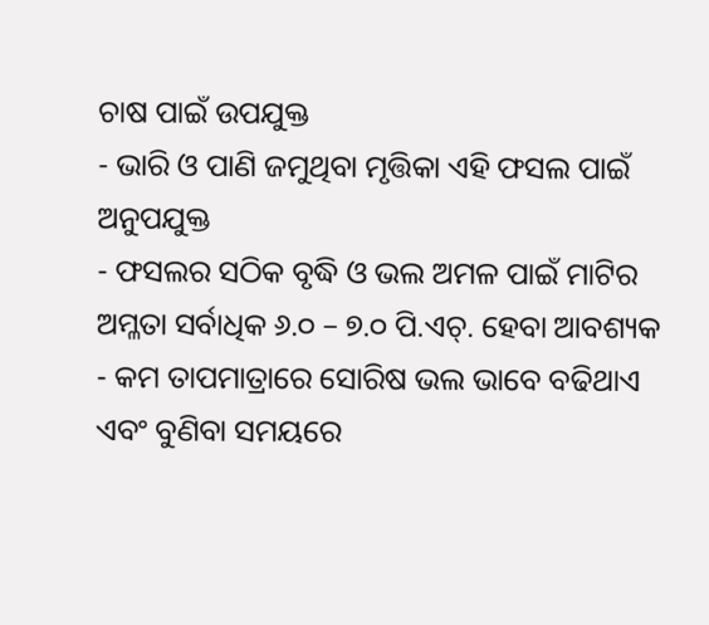ଚାଷ ପାଇଁ ଉପଯୁକ୍ତ
- ଭାରି ଓ ପାଣି ଜମୁଥିବା ମୃତ୍ତିକା ଏହି ଫସଲ ପାଇଁ ଅନୁପଯୁକ୍ତ
- ଫସଲର ସଠିକ ବୃଦ୍ଧି ଓ ଭଲ ଅମଳ ପାଇଁ ମାଟିର ଅମ୍ଳତା ସର୍ବାଧିକ ୬.୦ – ୭.୦ ପି.ଏଚ୍. ହେବା ଆବଶ୍ୟକ
- କମ ତାପମାତ୍ରାରେ ସୋରିଷ ଭଲ ଭାବେ ବଢିଥାଏ ଏବଂ ବୁଣିବା ସମୟରେ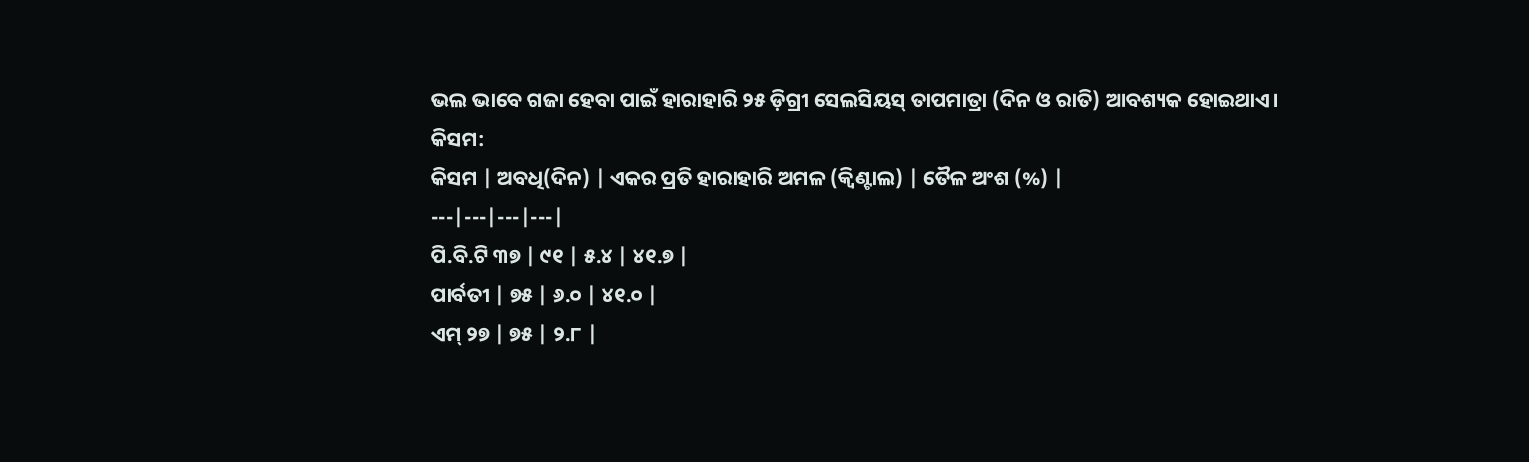ଭଲ ଭାବେ ଗଜା ହେବା ପାଇଁ ହାରାହାରି ୨୫ ଡ଼ିଗ୍ରୀ ସେଲସିୟସ୍ ତାପମାତ୍ରା (ଦିନ ଓ ରାତି) ଆବଶ୍ୟକ ହୋଇଥାଏ।
କିସମ:
କିସମ | ଅବଧି(ଦିନ) | ଏକର ପ୍ରତି ହାରାହାରି ଅମଳ (କ୍ଵିଣ୍ଟାଲ) | ତୈଳ ଅଂଶ (%) |
---|---|---|---|
ପି.ବି.ଟି ୩୭ | ୯୧ | ୫.୪ | ୪୧.୭ |
ପାର୍ବତୀ | ୭୫ | ୬.୦ | ୪୧.୦ |
ଏମ୍ ୨୭ | ୭୫ | ୨.୮ |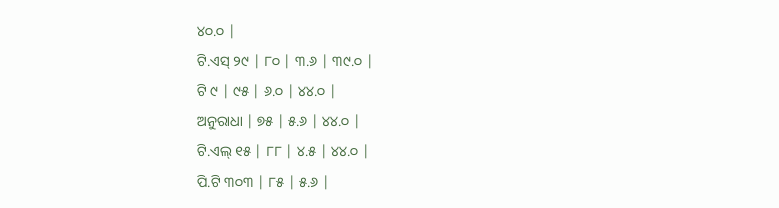୪୦.୦ |
ଟି.ଏସ୍ ୨୯ | ୮୦ | ୩.୬ | ୩୯.୦ |
ଟି ୯ | ୯୫ | ୬.୦ | ୪୪.୦ |
ଅନୁରାଧା | ୭୫ | ୫.୬ | ୪୪.୦ |
ଟି.ଏଲ୍ ୧୫ | ୮୮ | ୪.୫ | ୪୪.୦ |
ପି.ଟି ୩୦୩ | ୮୫ | ୫.୬ |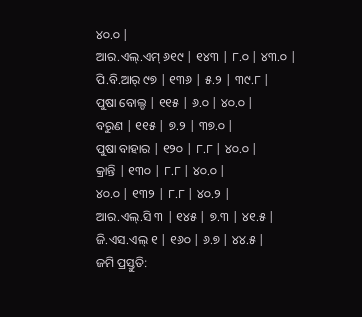୪୦.୦ |
ଆର.ଏଲ୍.ଏମ୍ ୬୧୯ | ୧୪୩ | ୮.୦ | ୪୩.୦ |
ପି.ବି.ଆର୍ ୯୭ | ୧୩୬ | ୫.୨ | ୩୯.୮ |
ପୁଷା ବୋଲ୍ଡ | ୧୧୫ | ୬.୦ | ୪୦.୦ |
ବରୁଣ | ୧୧୫ | ୭.୨ | ୩୭.୦ |
ପୁଷା ବାହାର | ୧୨୦ | ୮.୮ | ୪୦.୦ |
କ୍ରାନ୍ତି | ୧୩୦ | ୮.୮ | ୪୦.୦ |
୪୦.୦ | ୧୩୨ | ୮.୮ | ୪୦.୨ |
ଆର.ଏଲ୍.ସି ୩ | ୧୪୫ | ୭.୩ | ୪୧.୫ |
ଜି.ଏସ.ଏଲ୍ ୧ | ୧୬୦ | ୬.୭ | ୪୪.୫ |
ଜମି ପ୍ରସ୍ତୁତି: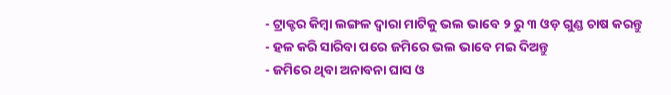- ଟ୍ରାକ୍ଟର କିମ୍ବା ଲଙ୍ଗଳ ଦ୍ଵାରା ମାଟିକୁ ଭଲ ଭାବେ ୨ ରୁ ୩ ଓଡ଼ ଗୁଣ୍ଡ ଚାଷ କରନ୍ତୁ
- ହଳ କରି ସାରିବା ପରେ ଜମିରେ ଭଲ ଭାବେ ମଇ ଦିଅନ୍ତୁ
- ଜମିରେ ଥିବା ଅନାବନା ଘାସ ଓ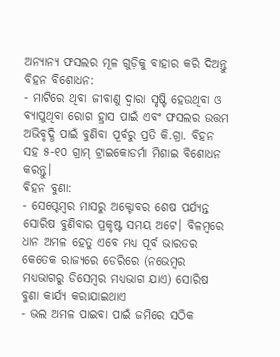ଅନ୍ୟାନ୍ୟ ଫସଲର ମୂଳ ଗୁଡ଼ିକୁ ବାହାର କରି ଦିଅନ୍ତୁ
ବିହନ ବିଶୋଧନ:
- ମାଟିରେ ଥିବା ଜୀବାଣୁ ଦ୍ଵାରା ସୃଷ୍ଟି ହେଉଥିବା ଓ ବ୍ୟାପୁଥିବା ରୋଗ ହ୍ରାସ ପାଇଁ ଏବଂ ଫସଲର ଉତ୍ତମ ଅଭିବୃଦ୍ଧି ପାଇଁ ବୁଣିବା ପୂର୍ବରୁ ପ୍ରତି କି.ଗ୍ରା. ବିହନ ସହ ୫-୧୦ ଗ୍ରାମ୍ ଟ୍ରାଇକୋଡର୍ମା ମିଶାଇ ବିଶୋଧନ କରନ୍ତୁ।
ବିହନ ବୁଣା:
- ସେପ୍ଟେମ୍ବର ମାସରୁ ଅକ୍ଟୋବର ଶେଷ ପର୍ଯ୍ୟନ୍ତ ସୋରିଷ ବୁଣିବାର ପ୍ରକୃଷ୍ଟ ସମୟ ଅଟେ। ବିଳମ୍ବରେ ଧାନ ଅମଳ ହେତୁ ଏବେ ମଧ୍ୟ ପୂର୍ବ ଭାରତର କେତେକ ରାଜ୍ୟରେ ଡେରିରେ (ନଭେମ୍ବର ମଧ୍ୟଭାଗରୁ ଡିସେମ୍ବର ମଧ୍ୟଭାଗ ଯାଏ) ସୋରିଷ ବୁଣା କାର୍ଯ୍ୟ କରାଯାଇଥାଏ
- ଭଲ ଅମଳ ପାଇବା ପାଇଁ ଜମିରେ ସଠିକ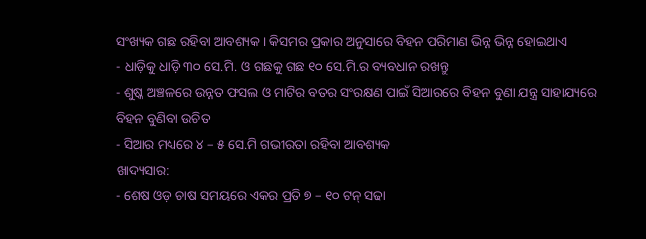ସଂଖ୍ୟକ ଗଛ ରହିବା ଆବଶ୍ୟକ। କିସମର ପ୍ରକାର ଅନୁସାରେ ବିହନ ପରିମାଣ ଭିନ୍ନ ଭିନ୍ନ ହୋଇଥାଏ
- ଧାଡ଼ିକୁ ଧାଡ଼ି ୩୦ ସେ.ମି. ଓ ଗଛକୁ ଗଛ ୧୦ ସେ.ମି.ର ବ୍ୟବଧାନ ରଖନ୍ତୁ
- ଶୁଷ୍କ ଅଞ୍ଚଳରେ ଉନ୍ନତ ଫସଲ ଓ ମାଟିର ବତର ସଂରକ୍ଷଣ ପାଇଁ ସିଆରରେ ବିହନ ବୁଣା ଯନ୍ତ୍ର ସାହାଯ୍ୟରେ ବିହନ ବୁଣିବା ଉଚିତ
- ସିଆର ମଧ୍ୟରେ ୪ – ୫ ସେ.ମି ଗଭୀରତା ରହିବା ଆବଶ୍ୟକ
ଖାଦ୍ୟସାର:
- ଶେଷ ଓଡ଼ ଚାଷ ସମୟରେ ଏକର ପ୍ରତି ୭ – ୧୦ ଟନ୍ ସଢା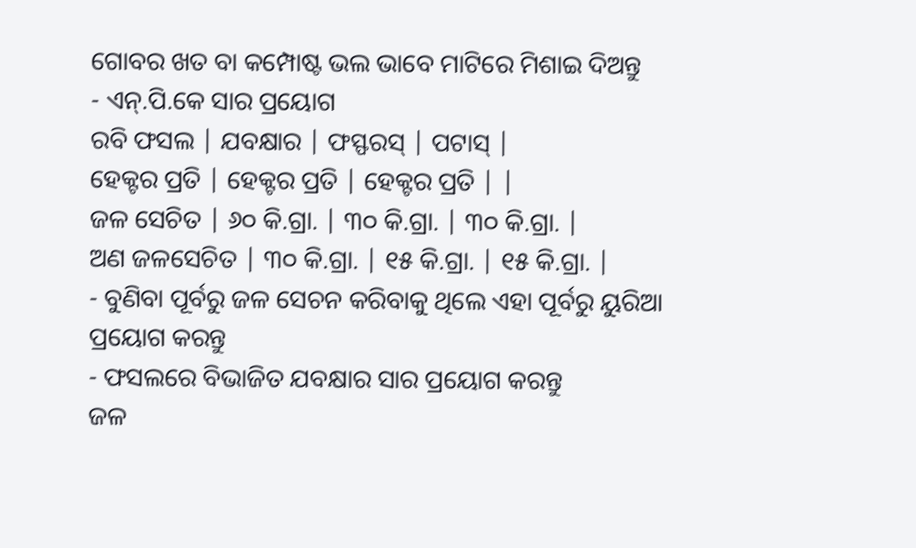ଗୋବର ଖତ ବା କମ୍ପୋଷ୍ଟ ଭଲ ଭାବେ ମାଟିରେ ମିଶାଇ ଦିଅନ୍ତୁ
- ଏନ୍.ପି.କେ ସାର ପ୍ରୟୋଗ
ରବି ଫସଲ | ଯବକ୍ଷାର | ଫସ୍ଫରସ୍ | ପଟାସ୍ |
ହେକ୍ଟର ପ୍ରତି | ହେକ୍ଟର ପ୍ରତି | ହେକ୍ଟର ପ୍ରତି | |
ଜଳ ସେଚିତ | ୬୦ କି.ଗ୍ରା. | ୩୦ କି.ଗ୍ରା. | ୩୦ କି.ଗ୍ରା. |
ଅଣ ଜଳସେଚିତ | ୩୦ କି.ଗ୍ରା. | ୧୫ କି.ଗ୍ରା. | ୧୫ କି.ଗ୍ରା. |
- ବୁଣିବା ପୂର୍ବରୁ ଜଳ ସେଚନ କରିବାକୁ ଥିଲେ ଏହା ପୂର୍ବରୁ ୟୁରିଆ ପ୍ରୟୋଗ କରନ୍ତୁ
- ଫସଲରେ ବିଭାଜିତ ଯବକ୍ଷାର ସାର ପ୍ରୟୋଗ କରନ୍ତୁ
ଜଳ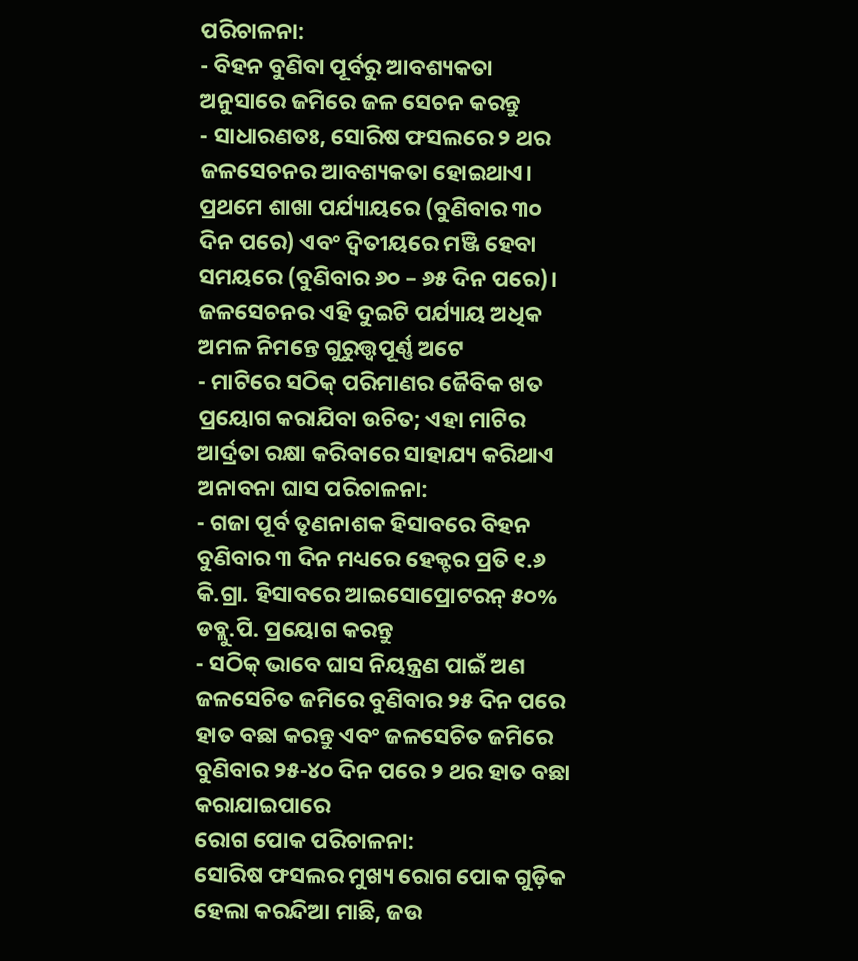ପରିଚାଳନା:
- ବିହନ ବୁଣିବା ପୂର୍ବରୁ ଆବଶ୍ୟକତା ଅନୁସାରେ ଜମିରେ ଜଳ ସେଚନ କରନ୍ତୁ
- ସାଧାରଣତଃ, ସୋରିଷ ଫସଲରେ ୨ ଥର ଜଳସେଚନର ଆବଶ୍ୟକତା ହୋଇଥାଏ। ପ୍ରଥମେ ଶାଖା ପର୍ଯ୍ୟାୟରେ (ବୁଣିବାର ୩୦ ଦିନ ପରେ) ଏବଂ ଦ୍ଵିତୀୟରେ ମଞ୍ଜି ହେବା ସମୟରେ (ବୁଣିବାର ୬୦ – ୬୫ ଦିନ ପରେ)। ଜଳସେଚନର ଏହି ଦୁଇଟି ପର୍ଯ୍ୟାୟ ଅଧିକ ଅମଳ ନିମନ୍ତେ ଗୁରୁତ୍ତ୍ୱପୂର୍ଣ୍ଣ ଅଟେ
- ମାଟିରେ ସଠିକ୍ ପରିମାଣର ଜୈବିକ ଖତ ପ୍ରୟୋଗ କରାଯିବା ଉଚିତ; ଏହା ମାଟିର ଆର୍ଦ୍ରତା ରକ୍ଷା କରିବାରେ ସାହାଯ୍ୟ କରିଥାଏ
ଅନାବନା ଘାସ ପରିଚାଳନା:
- ଗଜା ପୂର୍ବ ତୃଣନାଶକ ହିସାବରେ ବିହନ ବୁଣିବାର ୩ ଦିନ ମଧ୍ୟରେ ହେକ୍ଟର ପ୍ରତି ୧.୬ କି.ଗ୍ରା. ହିସାବରେ ଆଇସୋପ୍ରୋଟରନ୍ ୫୦% ଡବ୍ଲୁ.ପି. ପ୍ରୟୋଗ କରନ୍ତୁ
- ସଠିକ୍ ଭାବେ ଘାସ ନିୟନ୍ତ୍ରଣ ପାଇଁ ଅଣ ଜଳସେଚିତ ଜମିରେ ବୁଣିବାର ୨୫ ଦିନ ପରେ ହାତ ବଛା କରନ୍ତୁ ଏବଂ ଜଳସେଚିତ ଜମିରେ ବୁଣିବାର ୨୫-୪୦ ଦିନ ପରେ ୨ ଥର ହାତ ବଛା କରାଯାଇପାରେ
ରୋଗ ପୋକ ପରିଚାଳନା:
ସୋରିଷ ଫସଲର ମୁଖ୍ୟ ରୋଗ ପୋକ ଗୁଡ଼ିକ ହେଲା କରନ୍ଦିଆ ମାଛି, ଜଉ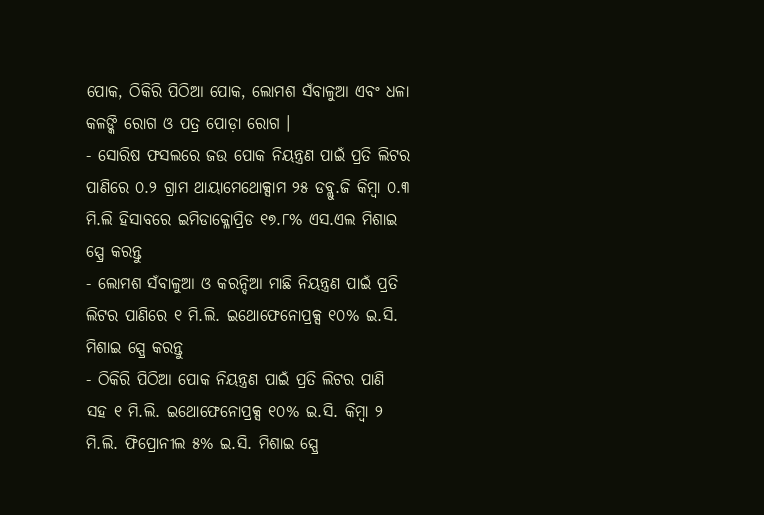ପୋକ, ଠିକିରି ପିଠିଆ ପୋକ, ଲୋମଶ ସଁବାଳୁଆ ଏବଂ ଧଳା କଳଙ୍କି ରୋଗ ଓ ପତ୍ର ପୋଡ଼ା ରୋଗ ।
- ସୋରିଷ ଫସଲରେ ଜଉ ପୋକ ନିୟନ୍ତ୍ରଣ ପାଇଁ ପ୍ରତି ଲିଟର ପାଣିରେ ୦.୨ ଗ୍ରାମ ଥାୟାମେଥୋକ୍ସାମ ୨୫ ଡବ୍ଲୁ.ଜି କିମ୍ବା ୦.୩ ମି.ଲି ହିସାବରେ ଇମିଡାକ୍ଳୋପ୍ରିଡ ୧୭.୮% ଏସ.ଏଲ ମିଶାଇ ସ୍ପ୍ରେ କରନ୍ତୁ
- ଲୋମଶ ସଁବାଳୁଆ ଓ କରନ୍ଦିଆ ମାଛି ନିୟନ୍ତ୍ରଣ ପାଇଁ ପ୍ରତି ଲିଟର ପାଣିରେ ୧ ମି.ଲି. ଇଥୋଫେନୋପ୍ରକ୍ସ ୧୦% ଇ.ସି. ମିଶାଇ ସ୍ପ୍ରେ କରନ୍ତୁ
- ଠିକିରି ପିଠିଆ ପୋକ ନିୟନ୍ତ୍ରଣ ପାଇଁ ପ୍ରତି ଲିଟର ପାଣି ସହ ୧ ମି.ଲି. ଇଥୋଫେନୋପ୍ରକ୍ସ ୧୦% ଇ.ସି. କିମ୍ବା ୨ ମି.ଲି. ଫିପ୍ରୋନୀଲ ୫% ଇ.ସି. ମିଶାଇ ସ୍ପ୍ରେ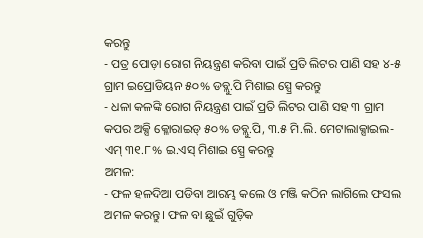କରନ୍ତୁ
- ପତ୍ର ପୋଡ଼ା ରୋଗ ନିୟନ୍ତ୍ରଣ କରିବା ପାଇଁ ପ୍ରତି ଲିଟର ପାଣି ସହ ୪-୫ ଗ୍ରାମ ଇପ୍ରୋଡିୟନ ୫୦% ଡବ୍ଲୁ.ପି ମିଶାଇ ସ୍ପ୍ରେ କରନ୍ତୁ
- ଧଳା କଳଙ୍କି ରୋଗ ନିୟନ୍ତ୍ରଣ ପାଇଁ ପ୍ରତି ଲିଟର ପାଣି ସହ ୩ ଗ୍ରାମ କପର ଅକ୍ସି କ୍ଳୋରାଇଡ୍ ୫୦% ଡବ୍ଲୁ.ପି, ୩.୫ ମି.ଲି. ମେଟାଲାକ୍ସାଇଲ-ଏମ୍ ୩୧.୮% ଇ.ଏସ୍ ମିଶାଇ ସ୍ପ୍ରେ କରନ୍ତୁ
ଅମଳ:
- ଫଳ ହଳଦିଆ ପଡିବା ଆରମ୍ଭ କଲେ ଓ ମଞ୍ଜି କଠିନ ଲାଗିଲେ ଫସଲ ଅମଳ କରନ୍ତୁ। ଫଳ ବା ଛୁଇଁ ଗୁଡ଼ିକ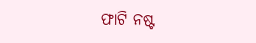ଫାଟି ନଷ୍ଟ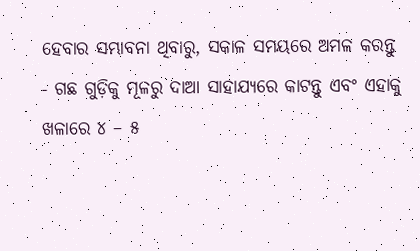ହେବାର ସମ୍ଭାବନା ଥିବାରୁ, ସକାଳ ସମୟରେ ଅମଳ କରନ୍ତୁ
- ଗଛ ଗୁଡ଼ିକୁ ମୂଳରୁ ଦାଆ ସାହାଯ୍ୟରେ କାଟନ୍ତୁ ଏବଂ ଏହାକୁ ଖଳାରେ ୪ – ୫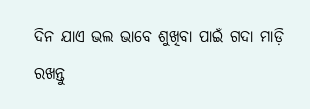ଦିନ ଯାଏ ଭଲ ଭାବେ ଶୁଖିବା ପାଇଁ ଗଦା ମାଡ଼ି ରଖନ୍ତୁ